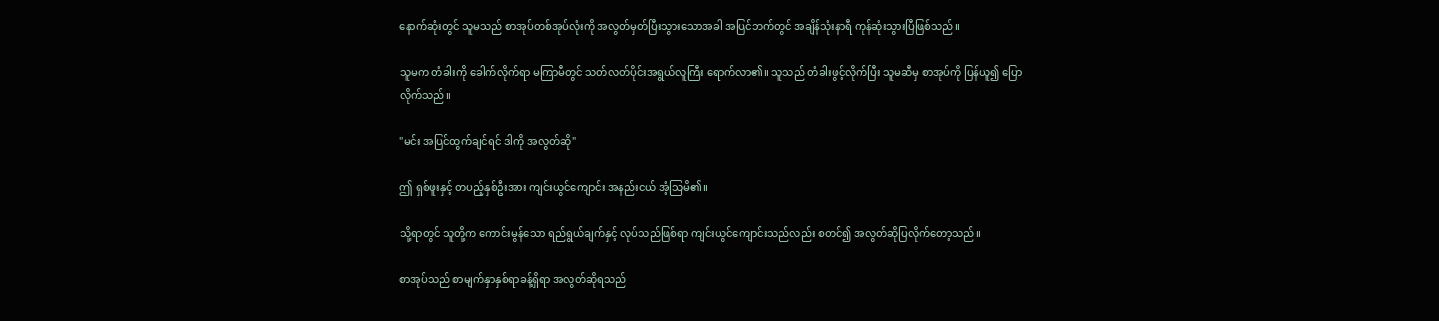နောက်ဆုံးတွင် သူမသည် စာအုပ်တစ်အုပ်လုံးကို အလွတ်မှတ်ပြီးသွားသောအခါ အပြင်ဘက်တွင် အချိန်သုံးနာရီ ကုန်ဆုံးသွားပြီဖြစ်သည်။

သူမက တံခါးကို ခေါက်လိုက်ရာ မကြာမီတွင် သတ်လတ်ပိုင်းအရွယ်လူကြီး ရောက်လာ၏။ သူသည် တံခါးဖွင့်လိုက်ပြီး သူမဆီမှ စာအုပ်ကို ပြန်ယူ၍ ပြောလိုက်သည်။

"မင်း အပြင်ထွက်ချင်ရင် ဒါကို အလွတ်ဆို"

ဤ ရှစ်ဖူးနှင့် တပည့်နှစ်ဦးအား ကျင်းယွင်ကျောင်း အနည်းငယ် အံ့သြမိ၏။

သို့ရာတွင် သူတို့က ကောင်းမွန်သော ရည်ရွယ်ချက်နှင့် လုပ်သည်ဖြစ်ရာ ကျင်းယွင်ကျောင်းသည်လည်း စတင်၍ အလွတ်ဆိုပြလိုက်တော့သည်။

စာအုပ်သည် စာမျက်နှာနှစ်ရာခန့်ရှိရာ အလွတ်ဆိုရသည်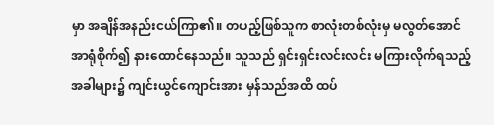မှာ အချိန်အနည်းငယ်ကြာ၏။ တပည့်ဖြစ်သူက စာလုံးတစ်လုံးမှ မလွတ်အောင် အာရုံစိုက်၍ နားထောင်နေသည်။ သူသည် ရှင်းရှင်းလင်းလင်း မကြားလိုက်ရသည့်အခါများ၌ ကျင်းယွင်ကျောင်းအား မှန်သည်အထိ ထပ်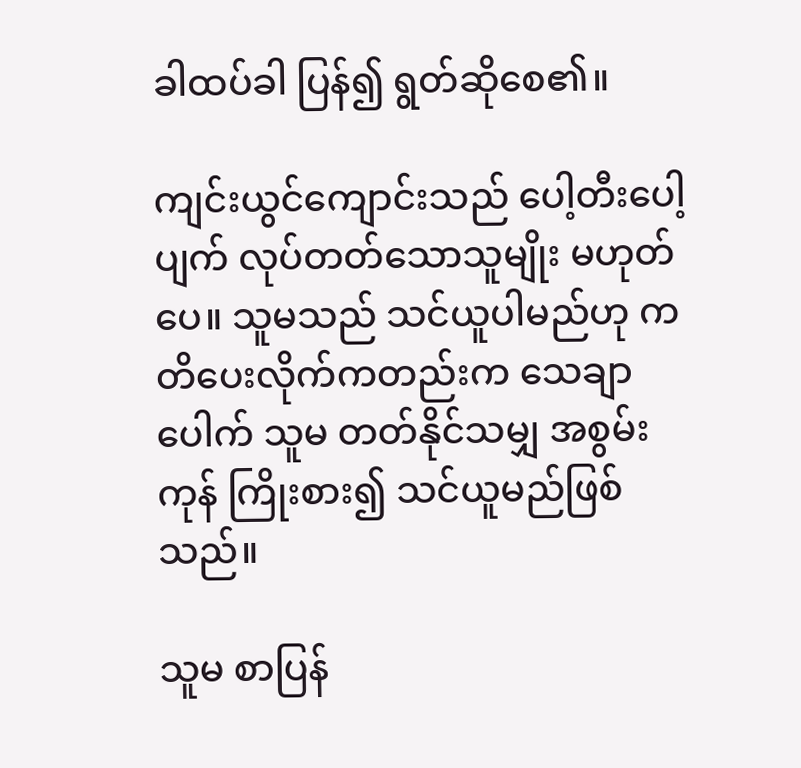ခါထပ်ခါ ပြန်၍ ရွတ်ဆိုစေ၏။

ကျင်းယွင်ကျောင်းသည် ပေါ့တီးပေါ့ပျက် လုပ်တတ်သောသူမျိုး မဟုတ်ပေ။ သူမသည် သင်ယူပါမည်ဟု ကတိပေးလိုက်ကတည်းက သေချာပေါက် သူမ တတ်နိုင်သမျှ အစွမ်းကုန် ကြိုးစား၍ သင်ယူမည်ဖြစ်သည်။

သူမ စာပြန်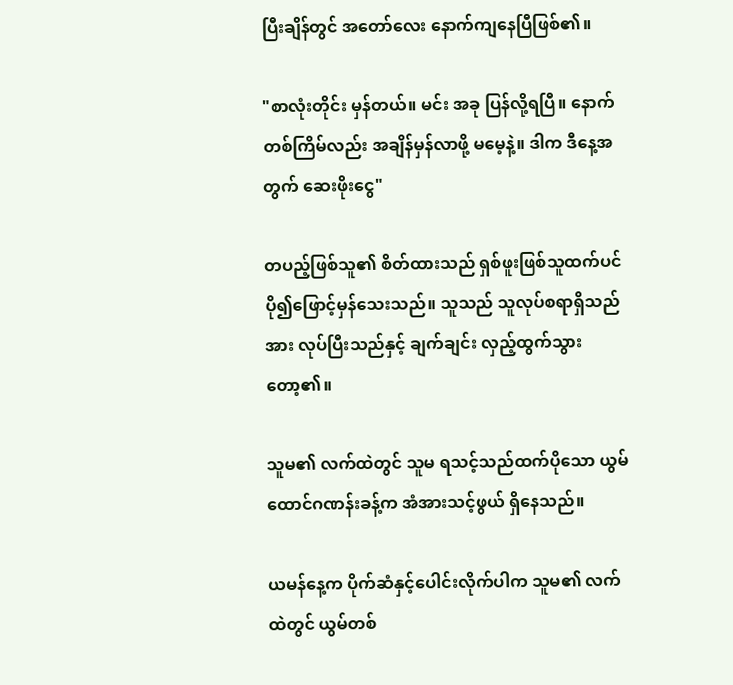ပြီးချိန်တွင် အတော်လေး နောက်ကျနေပြီဖြစ်၏။

"စာလုံးတိုင်း မှန်တယ်။ မင်း အခု ပြန်လို့ရပြီ။ နောက်တစ်ကြိမ်လည်း အချိန်မှန်လာဖို့ မမေ့နဲ့။ ဒါက ဒီနေ့အတွက် ဆေးဖိုးငွေ"

တပည့်ဖြစ်သူ၏ စိတ်ထားသည် ရှစ်ဖူးဖြစ်သူထက်ပင် ပို၍ဖြောင့်မှန်သေးသည်။ သူသည် သူလုပ်စရာရှိသည်အား လုပ်ပြီးသည်နှင့် ချက်ချင်း လှည့်ထွက်သွားတော့၏။

သူမ၏ လက်ထဲတွင် သူမ ရသင့်သည်ထက်ပိုသော ယွမ်ထောင်ဂဏန်းခန့်က အံအားသင့်ဖွယ် ရှိနေသည်။

ယမန်နေ့က ပိုက်ဆံနှင့်ပေါင်းလိုက်ပါက သူမ၏ လက်ထဲတွင် ယွမ်တစ်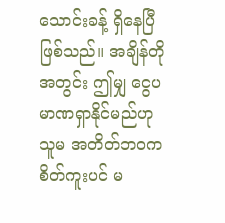သောင်းခန့် ရှိနေပြီဖြစ်သည်။ အချိန်တိုအတွင်း ဤမျှ ငွေပမာဏရှာနိုင်မည်ဟု သူမ အတိတ်ဘဝက စိတ်ကူးပင် မ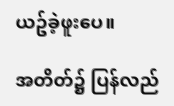ယဥ်ခဲ့ဖူးပေ။

အတိတ်၌ ပြန်လည်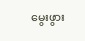မွေးဖွား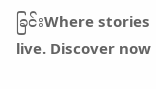ခြင်းWhere stories live. Discover now